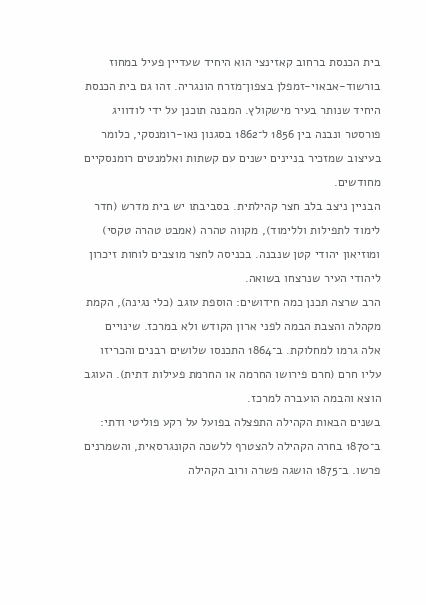בית הכנסת ברחוב קאזינצי הוא היחיד שעדיין פעיל במחוז בורשוד-אבאוי-זמפלן בצפון־מזרח הונגריה. זהו גם בית הכנסת היחיד שנותר בעיר מישקולץ. המבנה תוכנן על ידי לודוויג פורסטר ונבנה בין 1856 ל־1862 בסגנון נאו-רומנסקי, כלומר בעיצוב שמזכיר בניינים ישנים עם קשתות ואלמנטים רומנסקיים מחודשים.
הבניין ניצב בלב חצר קהילתית. בסביבתו יש בית מדרש (חדר לימוד לתפילות וללימוד), מקווה טהרה (אמבט טהרה טקסי) ומוזיאון יהודי קטן שנבנה. בכניסה לחצר מוצבים לוחות זיכרון ליהודי העיר שנרצחו בשואה.
הרב שרצה תכנן כמה חידושים: הוספת עוגב (כלי נגינה), הקמת מקהלה והצבת הבמה לפני ארון הקודש ולא במרכז. שינויים אלה גרמו למחלוקת. ב־1864 התכנסו שלושים רבנים והכריזו עליו חרם (חרם פירושו החרמה או החרמת פעילות דתית). העוגב הוצא והבמה הועברה למרכז.
בשנים הבאות הקהילה התפצלה בפועל על רקע פוליטי ודתי: ב־1870 בחרה הקהילה להצטרף ללשכה הקונגרסאית, והשמרנים פרשו. ב־1875 הושגה פשרה ורוב הקהילה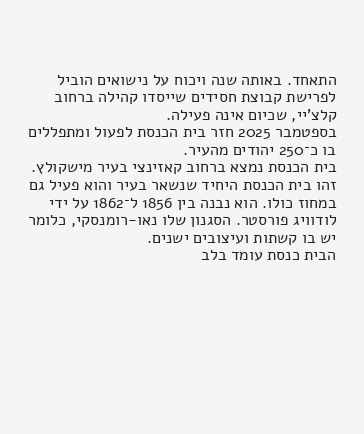התאחד. באותה שנה ויכוח על נישואים הוביל לפרישת קבוצת חסידים שייסדו קהילה ברחוב קלצ'יי, שכיום אינה פעילה.
בספטמבר 2025 חזר בית הכנסת לפעול ומתפללים בו כ־250 יהודים מהעיר.
בית הכנסת נמצא ברחוב קאזינצי בעיר מישקולץ. זהו בית הכנסת היחיד שנשאר בעיר והוא פעיל גם במחוז כולו. הוא נבנה בין 1856 ל־1862 על ידי לודוויג פורסטר. הסגנון שלו נאו-רומנסקי, כלומר יש בו קשתות ועיצובים ישנים.
הבית כנסת עומד בלב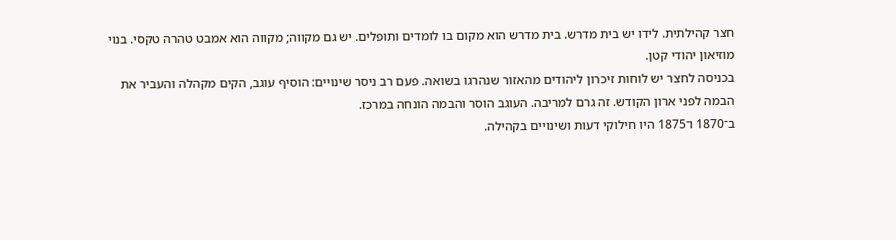חצר קהילתית. לידו יש בית מדרש. בית מדרש הוא מקום בו לומדים ותופלים. יש גם מקווה; מקווה הוא אמבט טהרה טקסי. בנוי מוזיאון יהודי קטן.
בכניסה לחצר יש לוחות זיכרון ליהודים מהאזור שנהרגו בשואה. פעם רב ניסר שינויים: הוסיף עוגב, הקים מקהלה והעביר את הבמה לפני ארון הקודש. זה גרם למריבה. העוגב הוסר והבמה הונחה במרכז.
ב־1870 ו־1875 היו חילוקי דעות ושינויים בקהילה.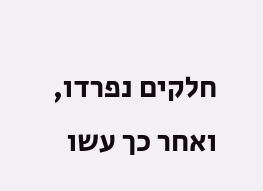חלקים נפרדו, ואחר כך עשו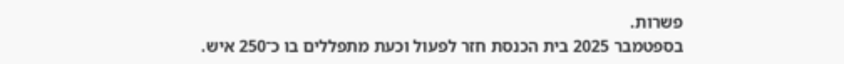פשרות.
בספטמבר 2025 בית הכנסת חזר לפעול וכעת מתפללים בו כ־250 איש.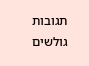תגובות גולשים